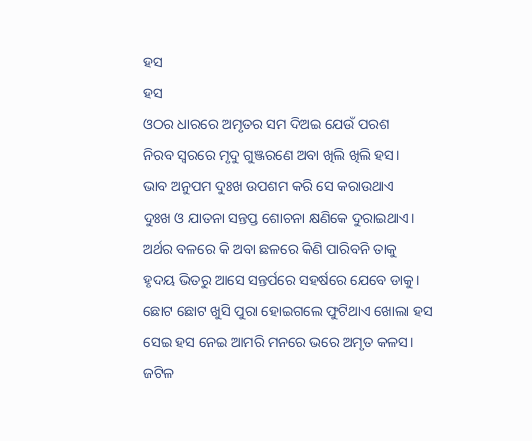ହସ
ହସ
ଓଠର ଧାରରେ ଅମୃତର ସମ ଦିଅଇ ଯେଉଁ ପରଶ
ନିରବ ସ୍ୱରରେ ମୃଦୁ ଗୁଞ୍ଜରଣେ ଅବା ଖିଲି ଖିଲି ହସ।
ଭାବ ଅନୁପମ ଦୁଃଖ ଉପଶମ କରି ସେ କରାଉଥାଏ
ଦୁଃଖ ଓ ଯାତନା ସନ୍ତପ୍ତ ଶୋଚନା କ୍ଷଣିକେ ଦୁରାଇଥାଏ।
ଅର୍ଥର ବଳରେ କି ଅବା ଛଳରେ କିଣି ପାରିବନି ତାକୁ
ହୃଦୟ ଭିତରୁ ଆସେ ସନ୍ତର୍ପରେ ସହର୍ଷରେ ଯେବେ ଡାକୁ।
ଛୋଟ ଛୋଟ ଖୁସି ପୁରା ହୋଇଗଲେ ଫୁଟିଥାଏ ଖୋଲା ହସ
ସେଇ ହସ ନେଇ ଆମରି ମନରେ ଭରେ ଅମୃତ କଳସ।
ଜଟିଳ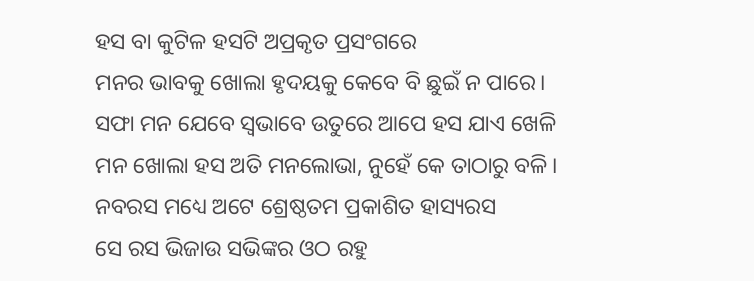ହସ ବା କୁଟିଳ ହସଟି ଅପ୍ରକୃତ ପ୍ରସଂଗରେ
ମନର ଭାବକୁ ଖୋଲା ହୃଦୟକୁ କେବେ ବି ଛୁଇଁ ନ ପାରେ।
ସଫା ମନ ଯେବେ ସ୍ବଭାବେ ଉତୁରେ ଆପେ ହସ ଯାଏ ଖେଳି
ମନ ଖୋଲା ହସ ଅତି ମନଲୋଭା, ନୁହେଁ କେ ତାଠାରୁ ବଳି।
ନବରସ ମଧ୍ୟେ ଅଟେ ଶ୍ରେଷ୍ଠତମ ପ୍ରକାଶିତ ହାସ୍ୟରସ
ସେ ରସ ଭିଜାଉ ସଭିଙ୍କର ଓଠ ରହୁ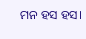ମନ ହସ ହସ।